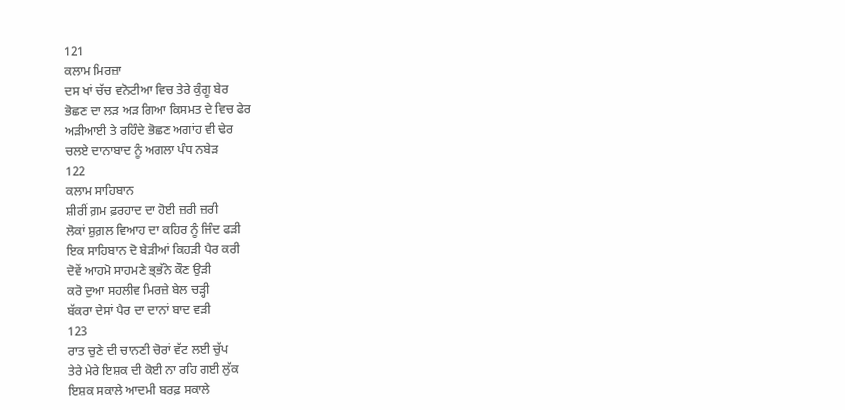121
ਕਲਾਮ ਮਿਰਜ਼ਾ
ਦਸ ਖਾਂ ਚੱਚ ਵਨੋਟੀਆ ਵਿਚ ਤੇਰੇ ਕੁੰਗੂ ਬੇਰ
ਭੋਛਣ ਦਾ ਲੜ ਅੜ ਗਿਆ ਕਿਸਮਤ ਦੇ ਵਿਚ ਫੇਰ
ਅੜੀਆਈ ਤੇ ਰਹਿੰਦੇ ਭੋਛਣ ਅਗਾਂਹ ਵੀ ਢੇਰ
ਚਲਏ ਦਾਨਾਬਾਦ ਨੂੰ ਅਗਲਾ ਪੰਧ ਨਬੇੜ
122
ਕਲਾਮ ਸਾਹਿਬਾਨ
ਸ਼ੀਰੀਂ ਗ਼ਮ ਫ਼ਰਹਾਦ ਦਾ ਹੋਈ ਜ਼ਰੀ ਜ਼ਰੀ
ਲੋਕਾਂ ਸ਼ੁਗ਼ਲ ਵਿਆਹ ਦਾ ਕਹਿਰ ਨੂੰ ਜਿੰਦ ਫੜੀ
ਇਕ ਸਾਹਿਬਾਨ ਦੋ ਬੇੜੀਆਂ ਕਿਹੜੀ ਪੈਰ ਕਰੀ
ਦੋਵੇਂ ਆਹਮੋ ਸਾਹਮਣੇ ਭ੍ਭੱਨੇ ਕੌਣ ਉੜੀ
ਕਰੋ ਦੁਆ ਸਹਲੀਵ ਮਿਰਜ਼ੇ ਬੇਲ ਚੜ੍ਹੀ
ਬੱਕਰਾ ਦੇਸਾਂ ਪੈਰ ਦਾ ਦਾਨਾਂ ਬਾਦ ਵੜੀ
123
ਰਾਤ ਚੁਣੇ ਦੀ ਚਾਨਣੀ ਚੋਰਾਂ ਵੱਟ ਲਈ ਚੁੱਪ
ਤੇਰੇ ਮੇਰੇ ਇਸ਼ਕ ਦੀ ਕੋਈ ਨਾ ਰਹਿ ਗਈ ਲੁੱਕ
ਇਸ਼ਕ ਸਕਾਲੇ ਆਦਮੀ ਬਰਫ਼ ਸਕਾਲੇ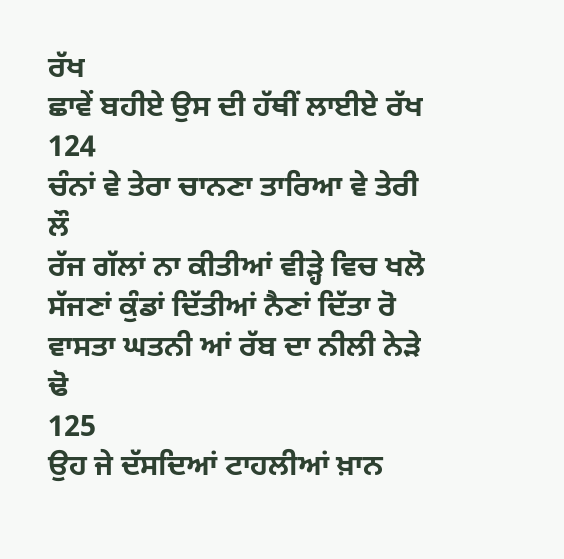ਰੱਖ
ਛਾਵੇਂ ਬਹੀਏ ਉਸ ਦੀ ਹੱਥੀਂ ਲਾਈਏ ਰੱਖ
124
ਚੰਨਾਂ ਵੇ ਤੇਰਾ ਚਾਨਣਾ ਤਾਰਿਆ ਵੇ ਤੇਰੀ ਲੌ
ਰੱਜ ਗੱਲਾਂ ਨਾ ਕੀਤੀਆਂ ਵੀੜ੍ਹੇ ਵਿਚ ਖਲੋ
ਸੱਜਣਾਂ ਕੁੰਡਾਂ ਦਿੱਤੀਆਂ ਨੈਣਾਂ ਦਿੱਤਾ ਰੋ
ਵਾਸਤਾ ਘਤਨੀ ਆਂ ਰੱਬ ਦਾ ਨੀਲੀ ਨੇੜੇ ਢੋ
125
ਉਹ ਜੇ ਦੱਸਦਿਆਂ ਟਾਹਲੀਆਂ ਖ਼ਾਨ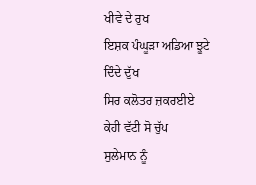ਖੀਵੇ ਦੇ ਰੁਖ
ਇਸ਼ਕ ਪੰਘੂੜਾ ਅਡਿਆ ਝੂਟੇ ਦਿੰਦੇ ਦੁੱਖ
ਸਿਰ ਕਲੋਤਰ ਜ਼ਕਰਈਏ ਕੇਹੀ ਵੱਟੀ ਸੋ ਚੁੱਪ
ਸੁਲੇਮਾਨ ਨੂੰ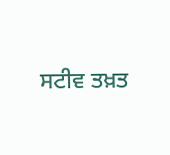ਸਟੀਵ ਤਖ਼ਤ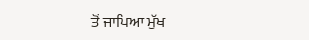ਤੋਂ ਜਾਪਿਆ ਮੁੱਖ